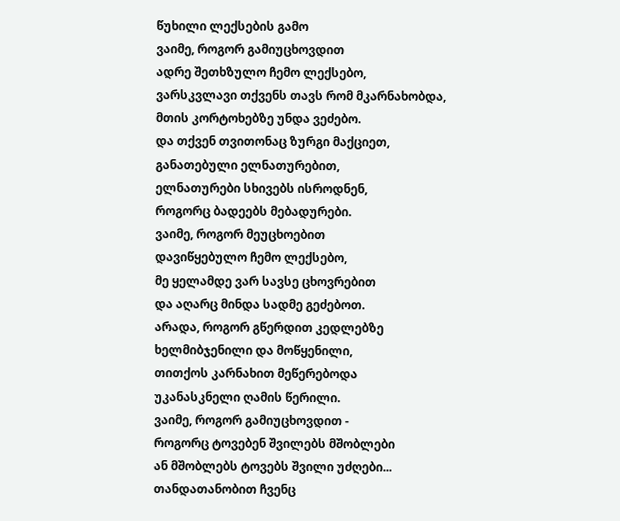წუხილი ლექსების გამო
ვაიმე, როგორ გამიუცხოვდით
ადრე შეთხზულო ჩემო ლექსებო,
ვარსკვლავი თქვენს თავს რომ მკარნახობდა,
მთის კორტოხებზე უნდა ვეძებო.
და თქვენ თვითონაც ზურგი მაქციეთ,
განათებული ელნათურებით,
ელნათურები სხივებს ისროდნენ,
როგორც ბადეებს მებადურები.
ვაიმე, როგორ მეუცხოებით
დავიწყებულო ჩემო ლექსებო,
მე ყელამდე ვარ სავსე ცხოვრებით
და აღარც მინდა სადმე გეძებოთ.
არადა, როგორ გწერდით კედლებზე
ხელმიბჯენილი და მოწყენილი,
თითქოს კარნახით მეწერებოდა
უკანასკნელი ღამის წერილი.
ვაიმე, როგორ გამიუცხოვდით -
როგორც ტოვებენ შვილებს მშობლები
ან მშობლებს ტოვებს შვილი უძღები...
თანდათანობით ჩვენც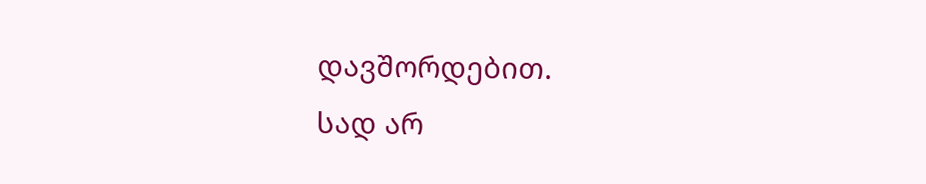დავშორდებით.
სად არ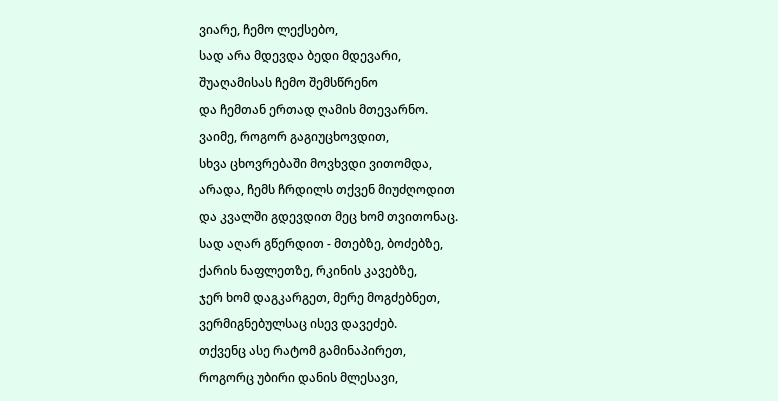ვიარე, ჩემო ლექსებო,
სად არა მდევდა ბედი მდევარი,
შუაღამისას ჩემო შემსწრენო
და ჩემთან ერთად ღამის მთევარნო.
ვაიმე, როგორ გაგიუცხოვდით,
სხვა ცხოვრებაში მოვხვდი ვითომდა,
არადა, ჩემს ჩრდილს თქვენ მიუძღოდით
და კვალში გდევდით მეც ხომ თვითონაც.
სად აღარ გწერდით - მთებზე, ბოძებზე,
ქარის ნაფლეთზე, რკინის კავებზე,
ჯერ ხომ დაგკარგეთ, მერე მოგძებნეთ,
ვერმიგნებულსაც ისევ დავეძებ.
თქვენც ასე რატომ გამინაპირეთ,
როგორც უბირი დანის მლესავი,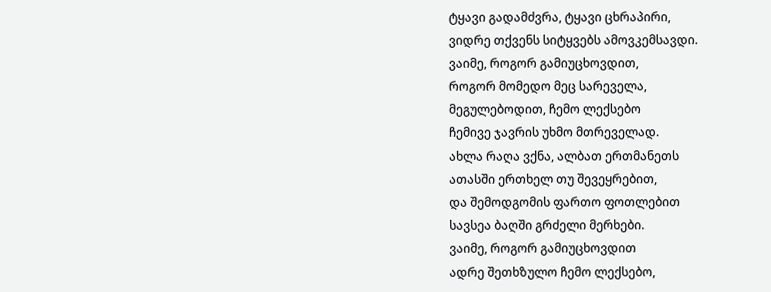ტყავი გადამძვრა, ტყავი ცხრაპირი,
ვიდრე თქვენს სიტყვებს ამოვკემსავდი.
ვაიმე, როგორ გამიუცხოვდით,
როგორ მომედო მეც სარეველა,
მეგულებოდით, ჩემო ლექსებო
ჩემივე ჯავრის უხმო მთრეველად.
ახლა რაღა ვქნა, ალბათ ერთმანეთს
ათასში ერთხელ თუ შევეყრებით,
და შემოდგომის ფართო ფოთლებით
სავსეა ბაღში გრძელი მერხები.
ვაიმე, როგორ გამიუცხოვდით
ადრე შეთხზულო ჩემო ლექსებო,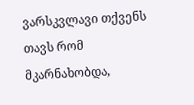ვარსკვლავი თქვენს თავს რომ მკარნახობდა,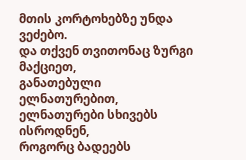მთის კორტოხებზე უნდა ვეძებო.
და თქვენ თვითონაც ზურგი მაქციეთ,
განათებული ელნათურებით,
ელნათურები სხივებს ისროდნენ,
როგორც ბადეებს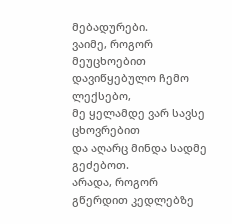მებადურები.
ვაიმე, როგორ მეუცხოებით
დავიწყებულო ჩემო ლექსებო,
მე ყელამდე ვარ სავსე ცხოვრებით
და აღარც მინდა სადმე გეძებოთ.
არადა, როგორ გწერდით კედლებზე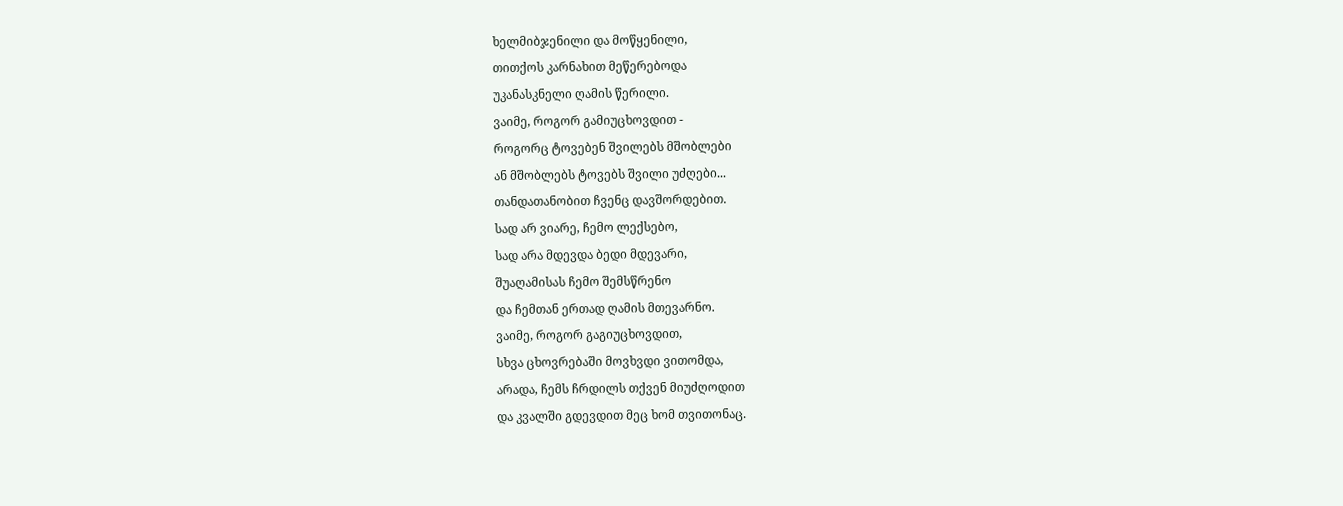ხელმიბჯენილი და მოწყენილი,
თითქოს კარნახით მეწერებოდა
უკანასკნელი ღამის წერილი.
ვაიმე, როგორ გამიუცხოვდით -
როგორც ტოვებენ შვილებს მშობლები
ან მშობლებს ტოვებს შვილი უძღები...
თანდათანობით ჩვენც დავშორდებით.
სად არ ვიარე, ჩემო ლექსებო,
სად არა მდევდა ბედი მდევარი,
შუაღამისას ჩემო შემსწრენო
და ჩემთან ერთად ღამის მთევარნო.
ვაიმე, როგორ გაგიუცხოვდით,
სხვა ცხოვრებაში მოვხვდი ვითომდა,
არადა, ჩემს ჩრდილს თქვენ მიუძღოდით
და კვალში გდევდით მეც ხომ თვითონაც.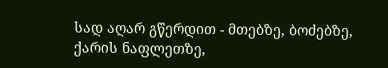სად აღარ გწერდით - მთებზე, ბოძებზე,
ქარის ნაფლეთზე,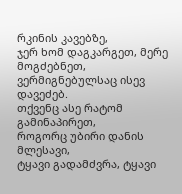რკინის კავებზე,
ჯერ ხომ დაგკარგეთ, მერე მოგძებნეთ,
ვერმიგნებულსაც ისევ დავეძებ.
თქვენც ასე რატომ გამინაპირეთ,
როგორც უბირი დანის მლესავი,
ტყავი გადამძვრა, ტყავი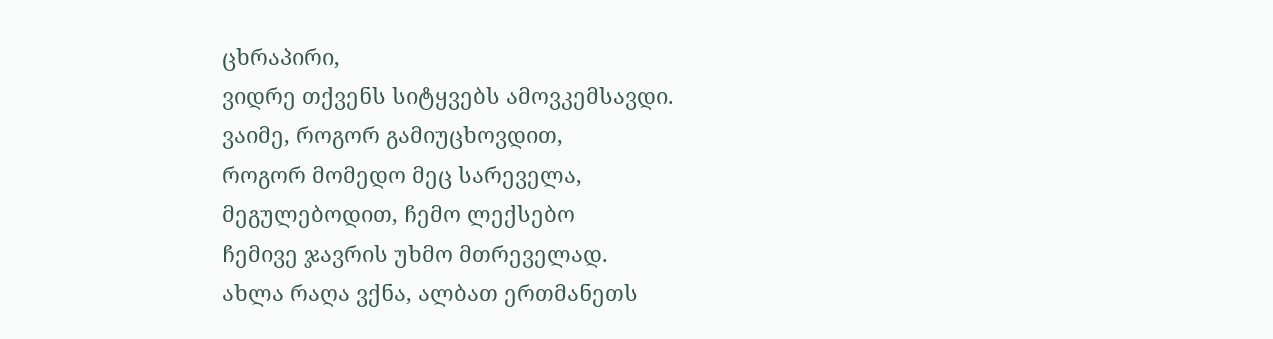ცხრაპირი,
ვიდრე თქვენს სიტყვებს ამოვკემსავდი.
ვაიმე, როგორ გამიუცხოვდით,
როგორ მომედო მეც სარეველა,
მეგულებოდით, ჩემო ლექსებო
ჩემივე ჯავრის უხმო მთრეველად.
ახლა რაღა ვქნა, ალბათ ერთმანეთს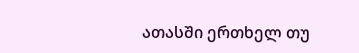ათასში ერთხელ თუ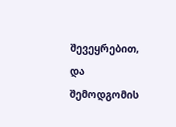შევეყრებით,
და შემოდგომის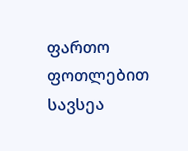ფართო ფოთლებით
სავსეა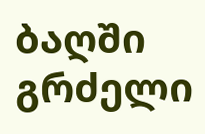ბაღში გრძელი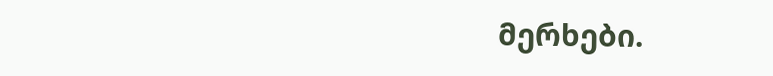მერხები.